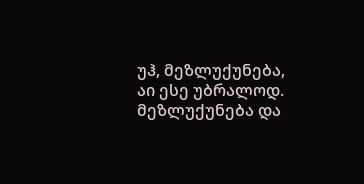უჰ, მეზლუქუნება, აი ესე უბრალოდ. მეზლუქუნება და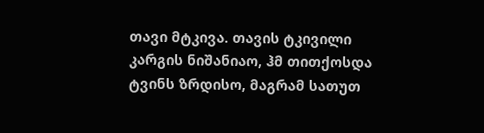თავი მტკივა. თავის ტკივილი კარგის ნიშანიაო, ჰმ თითქოსდა ტვინს ზრდისო, მაგრამ სათუთ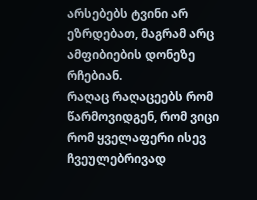არსებებს ტვინი არ ეზრდებათ, მაგრამ არც ამფიბიების დონეზე რჩებიან.
რაღაც რაღაცეებს რომ წარმოვიდგენ, რომ ვიცი რომ ყველაფერი ისევ ჩვეულებრივად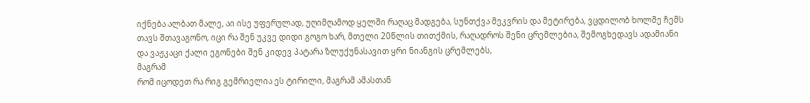იქნება ალბათ მალე, აი ისე უფერულად, უღიმღამოდ ყელში რაღაც მადგება, სუნთქვა მეკვრის და მეტირება, ვცდილობ ხოლმე ჩემს თავს შთავაგონო, იცი რა შენ უკვე დიდი გოგო ხარ, მთელი 20წლის თითქმის, რაღადროს შენი ცრემლებია, შემოგხედავს ადამიანი და ვაჟკაცი ქალი ეგონები შენ კიდევ პატარა ზლუქუნასავით ყრი ნიანგის ცრემლებს,
მაგრამ
რომ იცოდეთ რა რიგ გემრიელია ეს ტირილი, მაგრამ ამასთან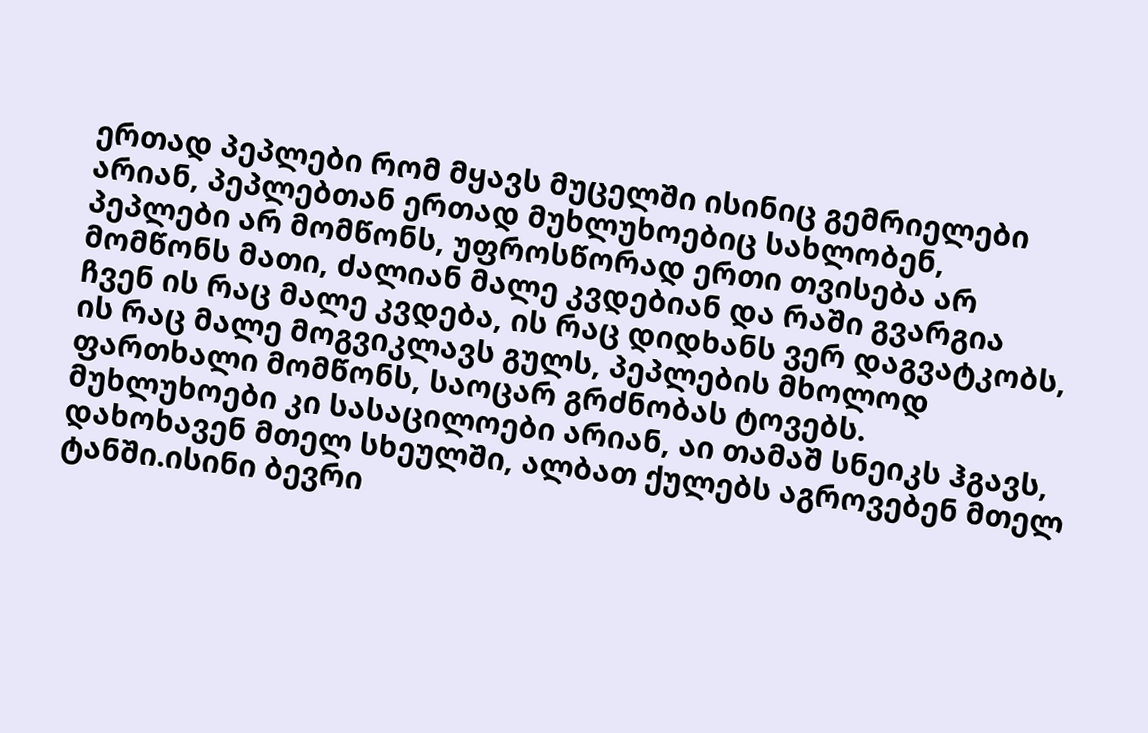ერთად პეპლები რომ მყავს მუცელში ისინიც გემრიელები არიან, პეპლებთან ერთად მუხლუხოებიც სახლობენ, პეპლები არ მომწონს, უფროსწორად ერთი თვისება არ მომწონს მათი, ძალიან მალე კვდებიან და რაში გვარგია ჩვენ ის რაც მალე კვდება, ის რაც დიდხანს ვერ დაგვატკობს, ის რაც მალე მოგვიკლავს გულს, პეპლების მხოლოდ ფართხალი მომწონს, საოცარ გრძნობას ტოვებს. მუხლუხოები კი სასაცილოები არიან, აი თამაშ სნეიკს ჰგავს, დახოხავენ მთელ სხეულში, ალბათ ქულებს აგროვებენ მთელ ტანში.ისინი ბევრი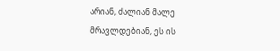არიან, ძალიან მალე მრავლდებიან, ეს ის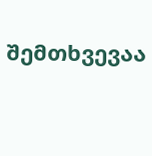შემთხვევაა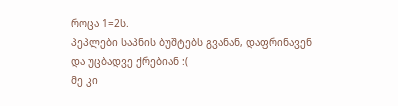როცა 1=2ს.
პეპლები საპნის ბუშტებს გვანან, დაფრინავენ და უცბადვე ქრებიან :(
მე კი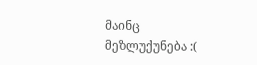მაინც მეზლუქუნება :(